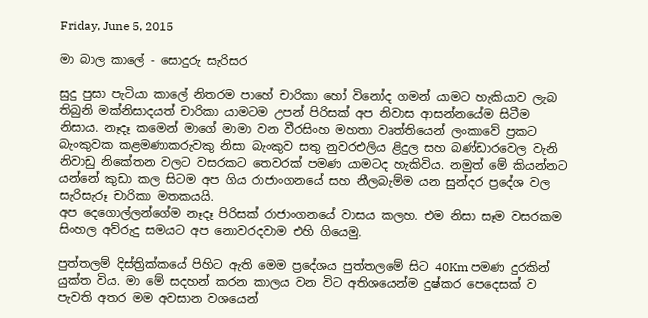Friday, June 5, 2015

මා බාල කාලේ - සොදුරු සැරිසර

සුදු පුසා පැටියා කාලේ නිතරම පාහේ චාරිකා හෝ විනෝද ගමන් යාමට හැකියාව ලැබ තිබුනි මක්නිසාදයත් චාරිකා යාමටම උපන් පිරිසක් අප නිවාස ආසන්නයේම සිටීම නිසාය. නෑදෑ කමෙන් මාගේ මාමා වන වීරසිංහ මහතා වෘත්තියෙන් ලංකාවේ ප්‍රකට බැංකුවක කළමණාකරුවකු නිසා බැංකුව සතු නුවරඑලිය ළිදුල සහ බණ්ඩාරවෙල වැනි නිවාඩු නිකේතන වලට වසරකට තෙවරක් පමණ යාමටද හැකිවිය. නමුත් මේ කියන්නට යන්නේ කුඩා කල සිටම අප ගිය රාජාංගනයේ සහ නීලබැම්ම යන සුන්දර ප්‍රදේශ වල සැරිසැරූ චාරිකා මතකයයි.
අප දෙගොල්ලන්ගේම නෑදෑ පිරිසක් රාජාංගනයේ වාසය කලහ. එම නිසා සෑම වසරකම සිංහල අව්රුදු සමයට අප නොවරදවාම එහි ගියෙමු.

පුත්තලම් දිස්ත්‍රික්කයේ පිහිට ඇති මෙම ප්‍රදේශය පුත්තලමේ සිට 40Km පමණ දුරකින් යුක්ත විය. මා මේ සදහන් කරන කාලය වන විට අතිශයෙන්ම දුෂ්කර පෙදෙසක් ව පැවති අතර මම අවසාන වශයෙන්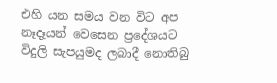එහි යන සමය වන විට අප නෑදෑයන් වෙසෙන ප්‍රදේශයට විදුලි සැපයුමද ලබාදී නොතිබු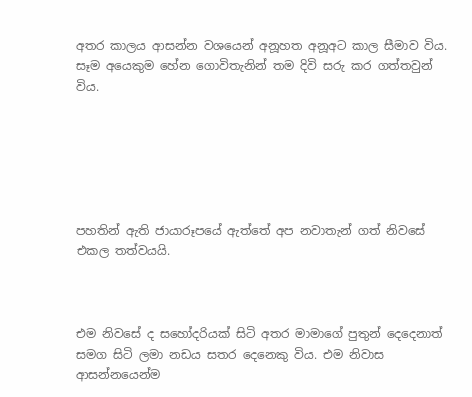අතර කාලය ආසන්න වශයෙන් අනූහත අනූඅට කාල සීමාව විය. සෑම අයෙකුම හේන ගොවිතැනින් තම දිවි සරු කර ගත්තවුන් විය.






පහතින් ඇති ජායාරූපයේ ඇත්තේ අප නවාතැන් ගත් නිවසේ එකල තත්වයයි.



එම නිවසේ ද සහෝදරියක් සිටි අතර මාමාගේ පුතුන් දෙදෙනාත් සමග සිටි ලමා නඩය සතර දෙනෙකු විය. එම නිවාස ආසන්නයෙන්ම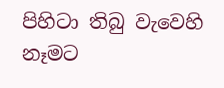පිහිටා තිබු වැවෙහි නෑමට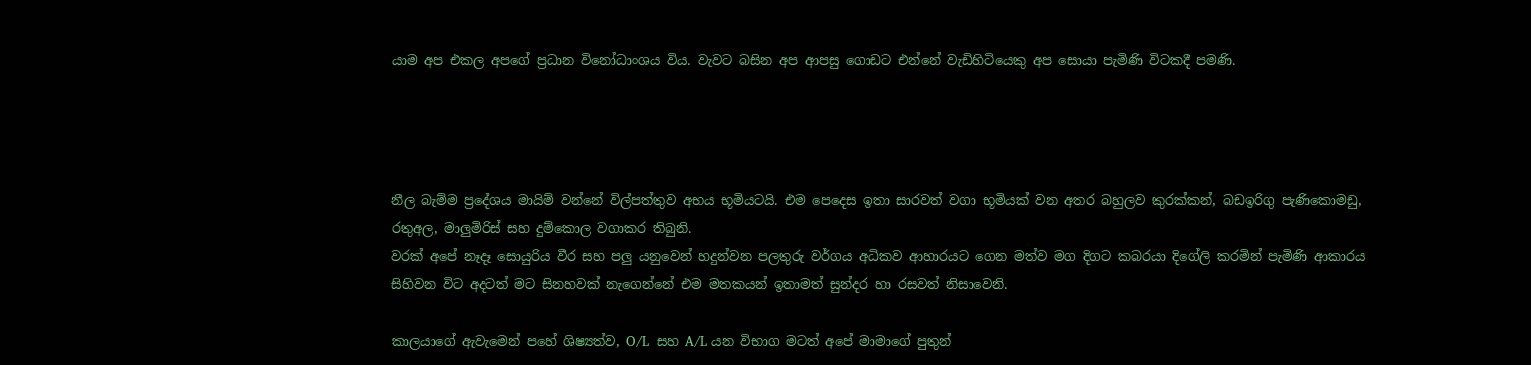යාම අප එකල අපගේ ප්‍රධාන විනෝධාංශය විය. වැවට බසින අප ආපසු ගොඩට එන්නේ වැඩිහිටියෙකු අප සොයා පැමිණි විටකදී පමණි.




නීල බැම්ම ප්‍රදේශය මායිම් වන්නේ විල්පත්තුව අභය භූමියටයි. එම පෙදෙස ඉතා සාරවත් වගා භූමියක් වන අතර බහුලව කුරක්කන්, බඩඉරිගු පැණිකොමඩු, රතුඅල, මාලුමිරිස් සහ දුම්කොල වගාකර තිබුනි.
වරක් අපේ නෑදෑ සොයුරිය වීර සහ පලු යනුවෙන් හදුන්වන පලතුරු වර්ගය අධිකව ආහාරයට ගෙන මත්ව මග දිගට කබරයා දිගේලි කරමින් පැමිණි ආකාරය සිහිවන විට අදටත් මට සිනහවක් නැගෙන්නේ එම මතකයන් ඉතාමත් සුන්දර හා රසවත් නිසාවෙනි.

කාලයාගේ ඇවැමෙන් පහේ ශිෂ්‍යත්ව, O/L  සහ A/L යන විභාග මටත් අපේ මාමාගේ පුතුන්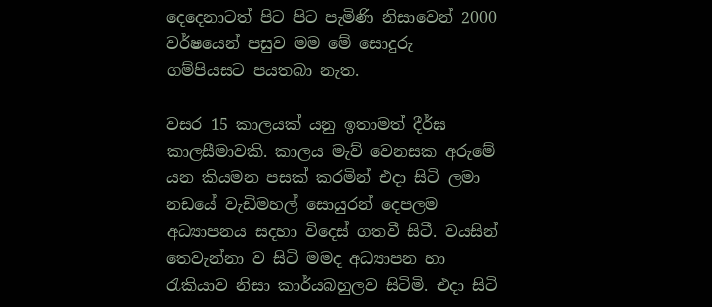දෙදෙනාටත් පිට පිට පැමිණි නිසාවෙන් 2000 වර්ෂයෙන් පසුව මම මේ සොදුරු ගම්පියසට පයතබා නැත.

වසර 15 කාලයක් යනු ඉතාමත් දීර්ඝ කාලසීමාවකි. කාලය මැව් වෙනසක අරුමේ යන කියමන පසක් කරමින් එදා සිටි ලමා නඩයේ වැඩිමහල් සොයුරන් දෙපලම අධ්‍යාපනය සදහා විදෙස් ගතවී සිටී. වයසින් තෙවැන්නා ව සිටි මමද අධ්‍යාපන හා රැකියාව නිසා කාර්යබහුලව සිටිමි. එදා සිටි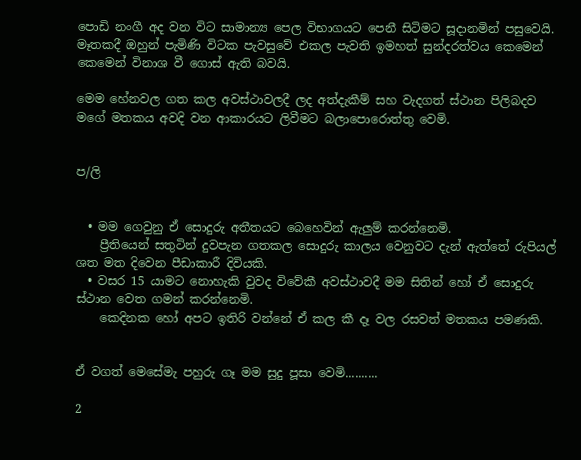පොඩි නංගී අද වන විට සාමාන්‍ය පෙල විභාගයට පෙනී සිටිමට සූදානමින් පසුවෙයි. මෑතකදී ඔහුන් පැමිණි විටක පැවසුවේ එකල පැවති ඉමහත් සුන්දරත්වය කෙමෙන් කෙමෙන් විනාශ වී ගොස් ඇති බවයි.

මෙම හේනවල ගත කල අවස්ථාවලදී ලද අත්දැකීම් සහ වැදගත් ස්ථාන පිලිබදව මගේ මතකය අවදි වන ආකාරයට ලිවීමට බලාපොරොත්තු වෙමි.


ප/ලි


  • මම ගෙවුනු ඒ සොදුරු අතීතයට බෙහෙවින් ඇලුම් කරන්නෙමි.
    ප්‍රීතියෙන් සතුටින් දුවපැන ගතකල සොදුරු කාලය වෙනුවට දැන් ඇත්තේ රුපියල් ශත මත දිවෙන පීඩාකාරී දිවියකි.
  • වසර 15 යාමට නොහැකි වුවද විවේකී අවස්ථාවදී මම සිතින් හෝ ඒ සොදුරු ස්ථාන වෙත ගමන් කරන්නෙමි.
    කෙදිනක හෝ අපට ඉතිරි වන්නේ ඒ කල කී දෑ වල රසවත් මතකය පමණකි.


ඒ වගත් මෙසේමැ පහුරු ගෑ මම සුදු පූසා වෙමි..........

2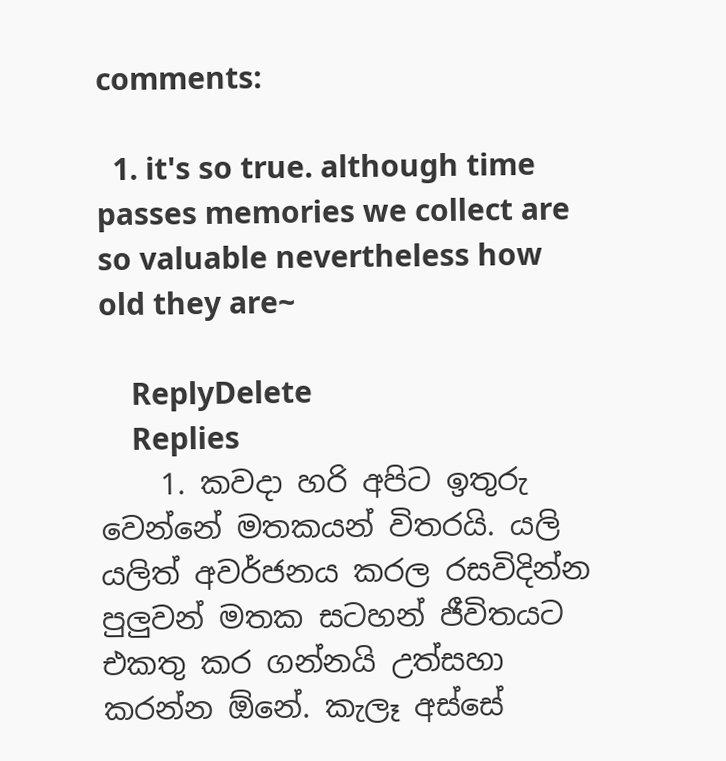comments:

  1. it's so true. although time passes memories we collect are so valuable nevertheless how old they are~

    ReplyDelete
    Replies
    1. කවදා හරි අපිට ඉතුරු වෙන්නේ මතකයන් විතරයි. යලි යලිත් අවර්ජනය කරල රසවිදින්න පුලුවන් මතක සටහන් ජීවිතයට එකතු කර ගන්නයි උත්සහා කරන්න ඕනේ. කැලෑ අස්සේ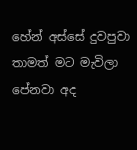හේන් අස්සේ දුවපුවා තාමත් මට මැවිලා පේනවා අද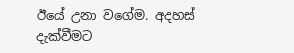ඊයේ උනා වගේම. අදහස් දැක්වීමට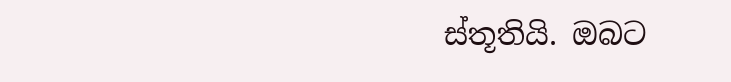ස්තූතියි. ඔබට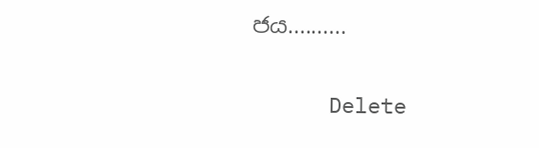ජය..........

      Delete